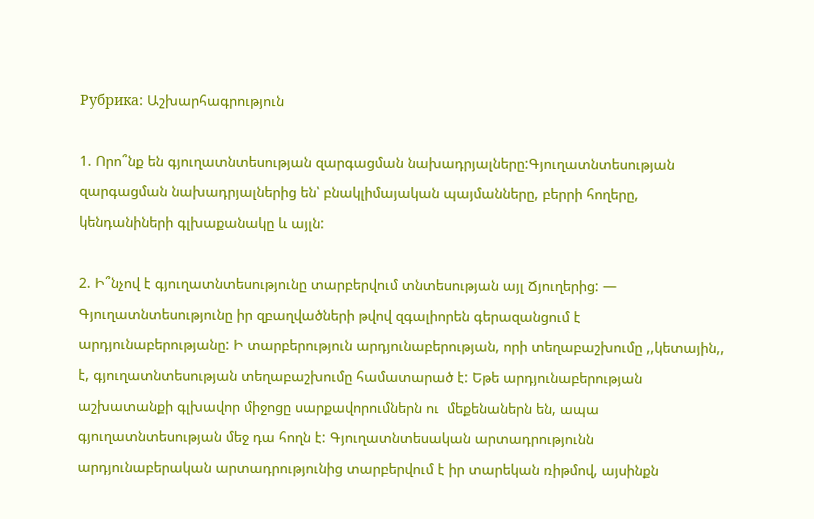Рубрика: Աշխարհագրություն

1. Որո՞նք են գյուղատնտեսության զարգացման նախադրյալները:Գյուղատնտեսության զարգացման նախադրյալներից են՝ բնակլիմայական պայմանները, բերրի հողերը, կենդանիների գլխաքանակը և այլն:

2. Ի՞նչով է գյուղատնտեսությունը տարբերվում տնտեսության այլ Ճյուղերից: — Գյուղատնտեսությունը իր զբաղվածների թվով զգալիորեն գերազանցում է արդյունաբերությանը: Ի տարբերություն արդյունաբերության, որի տեղաբաշխումը ,,կետային,, է, գյուղատնտեսության տեղաբաշխումը համատարած է: Եթե արդյունաբերության աշխատանքի գլխավոր միջոցը սարքավորումներն ու  մեքենաներն են, ապա գյուղատնտեսության մեջ դա հողն է: Գյուղատնտեսական արտադրությունն արդյունաբերական արտադրությունից տարբերվում է իր տարեկան ռիթմով, այսինքն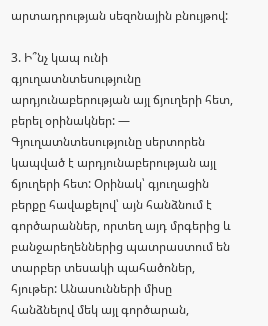արտադրության սեզոնային բնույթով:

3. Ի՞նչ կապ ունի գյուղատնտեսությունը արդյունաբերության այլ ճյուղերի հետ, բերել օրինակներ: — Գյուղատնտեսությունը սերտորեն կապված է արդյունաբերության այլ ճյուղերի հետ: Օրինակ՝ գյուղացին բերքը հավաքելով՝ այն հանձնում է գործարաններ, որտեղ այդ մրգերից և բանջարեղեններից պատրաստում են տարբեր տեսակի պահածոներ, հյութեր: Անասունների միսը հանձնելով մեկ այլ գործարան,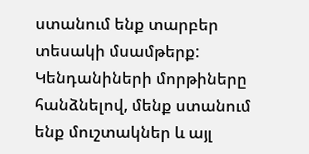ստանում ենք տարբեր տեսակի մսամթերք: Կենդանիների մորթիները հանձնելով, մենք ստանում ենք մուշտակներ և այլ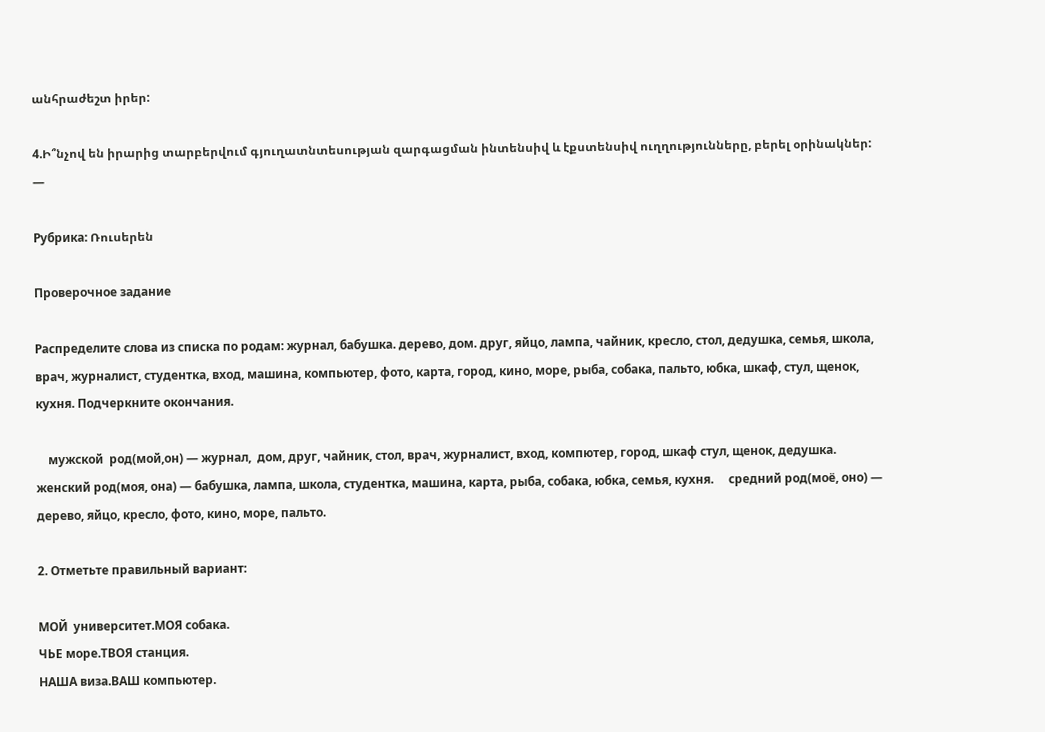անհրաժեշտ իրեր:

4.Ի՞նչով են իրարից տարբերվում գյուղատնտեսության զարգացման ինտենսիվ և էքստենսիվ ուղղությունները, բերել օրինակներ: —

Рубрика: Ռուսերեն

Проверочное задание

Распределите слова из списка по родам: журнал, бабушка. дерево, дом. друг, яйцо, лампа, чайник, кресло, стол, дедушка, семья, школа, врач, журналист, студентка, вход, машина, компьютер, фото, карта, город, кино, море, рыба, собака, пальто, юбка, шкаф, стул, щенок, кухня. Подчеркните окончания.

    мужской  род(мой,он) — журнал,  дом, друг, чайник, стол, врач, журналист, вход, компютер, город, шкаф стул, щенок, дедушка.     женский род(моя, она) — бабушка, лампа, школа, студентка, машина, карта, рыба, собака, юбка, семья, кухня.     средний род(моё, оно) — дерево, яйцо, кресло, фото, кино, море, пальто.

2. Отметьте правильный вариант:

МОЙ  университет.МОЯ собака.
ЧЬЕ море.ТВОЯ станция.
НАША виза.ВАШ компьютер.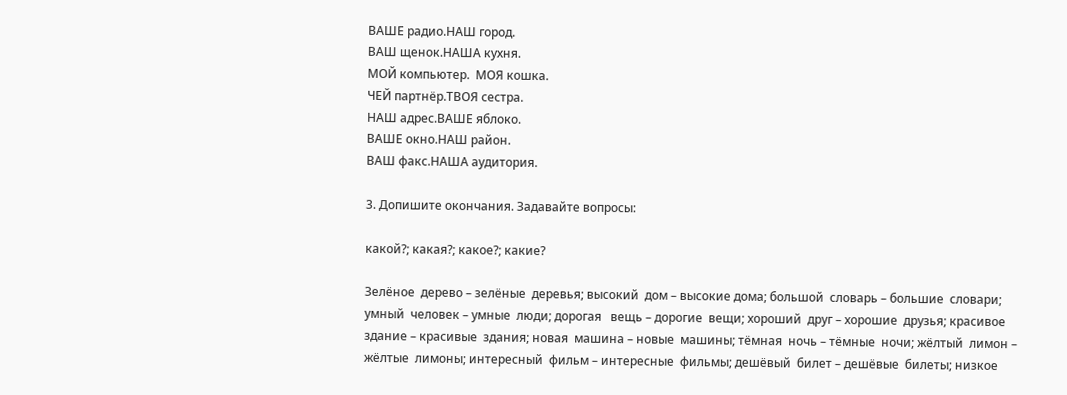ВАШЕ радио.НАШ город.
ВАШ щенок.НАША кухня.
МОЙ компьютер.  МОЯ кошка.
ЧЕЙ партнёр.ТВОЯ сестра.
НАШ адрес.ВАШЕ яблоко.
ВАШЕ окно.НАШ район.
ВАШ факс.НАША аудитория.

3. Допишите окончания. Задавайте вопросы:

какой?; какая?; какое?; какие?

Зелёное  дерево – зелёные  деревья; высокий  дом – высокие дома; большой  словарь – большие  словари; умный  человек – умные  люди; дорогая   вещь – дорогие  вещи; хороший  друг – хорошие  друзья; красивое  здание – красивые  здания; новая  машина – новые  машины; тёмная  ночь – тёмные  ночи; жёлтый  лимон – жёлтые  лимоны; интересный  фильм – интересные  фильмы; дешёвый  билет – дешёвые  билеты; низкое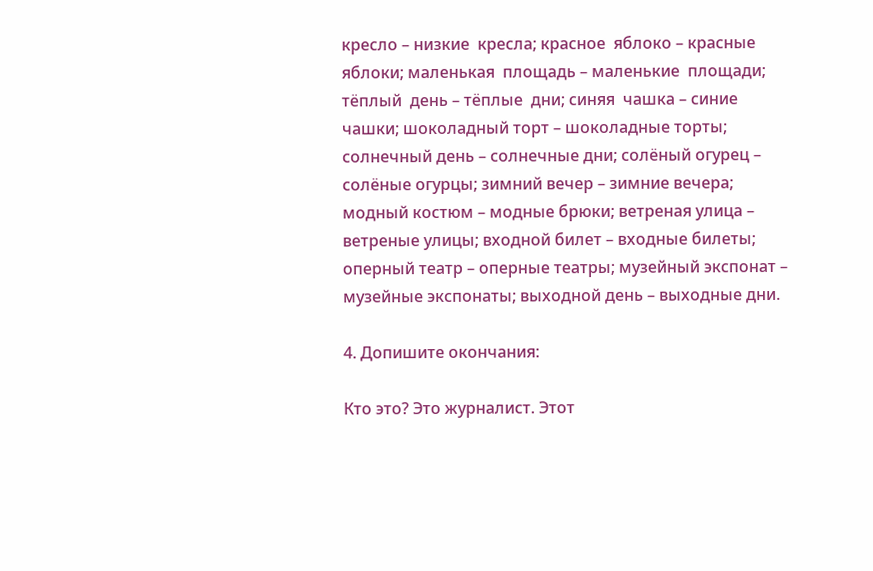кресло – низкие  кресла; красное  яблоко – красные  яблоки; маленькая  площадь – маленькие  площади; тёплый  день – тёплые  дни; синяя  чашка – синие  чашки; шоколадный торт – шоколадные торты; солнечный день – солнечные дни; солёный огурец – солёные огурцы; зимний вечер – зимние вечера; модный костюм – модные брюки; ветреная улица – ветреные улицы; входной билет – входные билеты; оперный театр – оперные театры; музейный экспонат – музейные экспонаты; выходной день – выходные дни.

4. Допишите окончания:

Кто это? Это журналист. Этот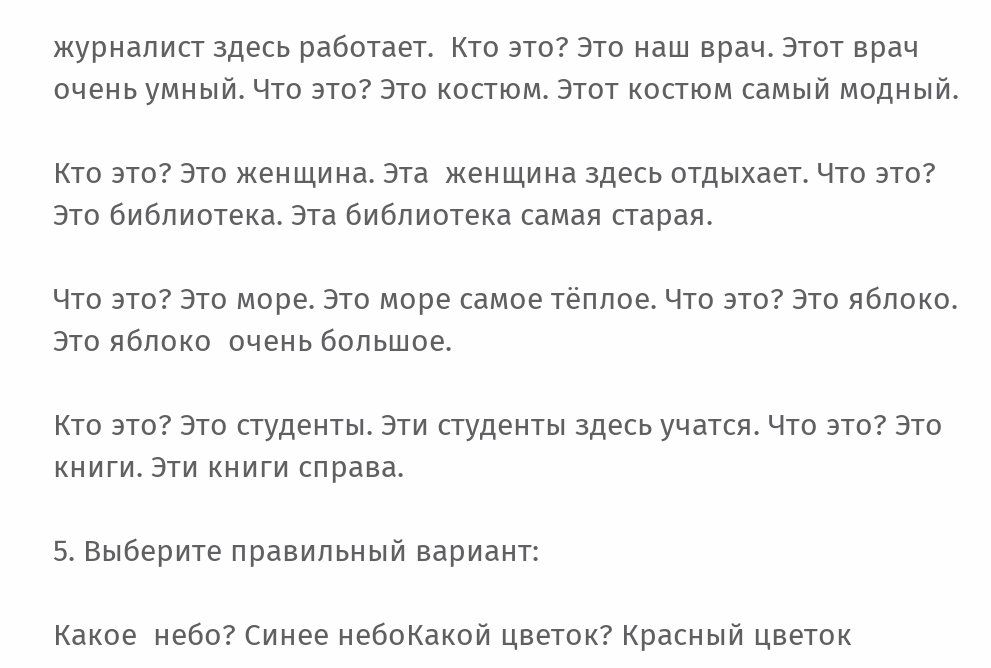журналист здесь работает.  Кто это? Это наш врач. Этот врач очень умный. Что это? Это костюм. Этот костюм самый модный.

Кто это? Это женщина. Эта  женщина здесь отдыхает. Что это? Это библиотека. Эта библиотека самая старая.

Что это? Это море. Это море самое тёплое. Что это? Это яблоко. Это яблоко  очень большое.

Кто это? Это студенты. Эти студенты здесь учатся. Что это? Это книги. Эти книги справа.

5. Выберите правильный вариант:

Какое  небо? Синее небоКакой цветок? Красный цветок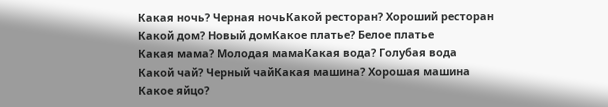Какая ночь? Черная ночьКакой ресторан? Хороший ресторан
Какой дом? Новый домКакое платье? Белое платье
Какая мама? Молодая мамаКакая вода? Голубая вода
Какой чай? Черный чайКакая машина? Хорошая машина
Какое яйцо?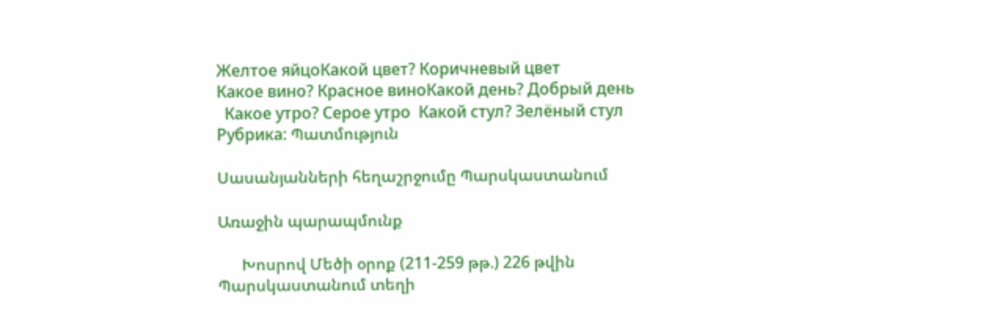Желтое яйцоКакой цвет? Коричневый цвет
Какое вино? Красное виноКакой день? Добрый день
  Какое утро? Серое утро  Какой стул? Зелёный стул
Рубрика: Պատմություն

Սասանյանների հեղաշրջումը Պարսկաստանում

Առաջին պարապմունք

      Խոսրով Մեծի օրոք (211-259 թթ.) 226 թվին Պարսկաստանում տեղի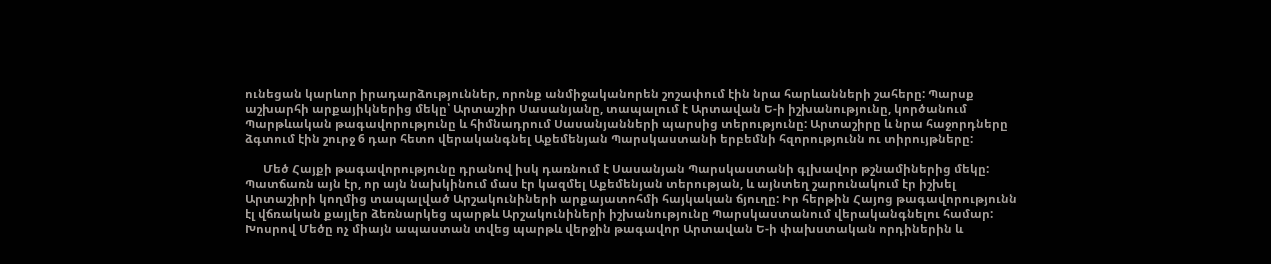ունեցան կարևոր իրադարձություններ, որոնք անմիջականորեն շոշափում էին նրա հարևանների շահերը: Պարսք աշխարհի արքայիկներից մեկը՝ Արտաշիր Սասանյանը, տապալում է Արտավան Ե-ի իշխանությունը, կործանում Պարթևական թագավորությունը և հիմնադրում Սասանյանների պարսից տերությունը: Արտաշիրը և նրա հաջորդները ձգտում էին շուրջ 6 դար հետո վերականգնել Աքեմենյան Պարսկաստանի երբեմնի հզորությունն ու տիրույթները:

      Մեծ Հայքի թագավորությունը դրանով իսկ դառնում է Սասանյան Պարսկաստանի գլխավոր թշնամիներից մեկը: Պատճառն այն էր, որ այն նախկինում մաս էր կազմել Աքեմենյան տերության, և այնտեղ շարունակում էր իշխել Արտաշիրի կողմից տապալված Արշակունիների արքայատոհմի հայկական ճյուղը: Իր հերթին Հայոց թագավորությունն էլ վճռական քայլեր ձեռնարկեց պարթև Արշակունիների իշխանությունը Պարսկաստանում վերականգնելու համար: Խոսրով Մեծը ոչ միայն ապաստան տվեց պարթև վերջին թագավոր Արտավան Ե-ի փախստական որդիներին և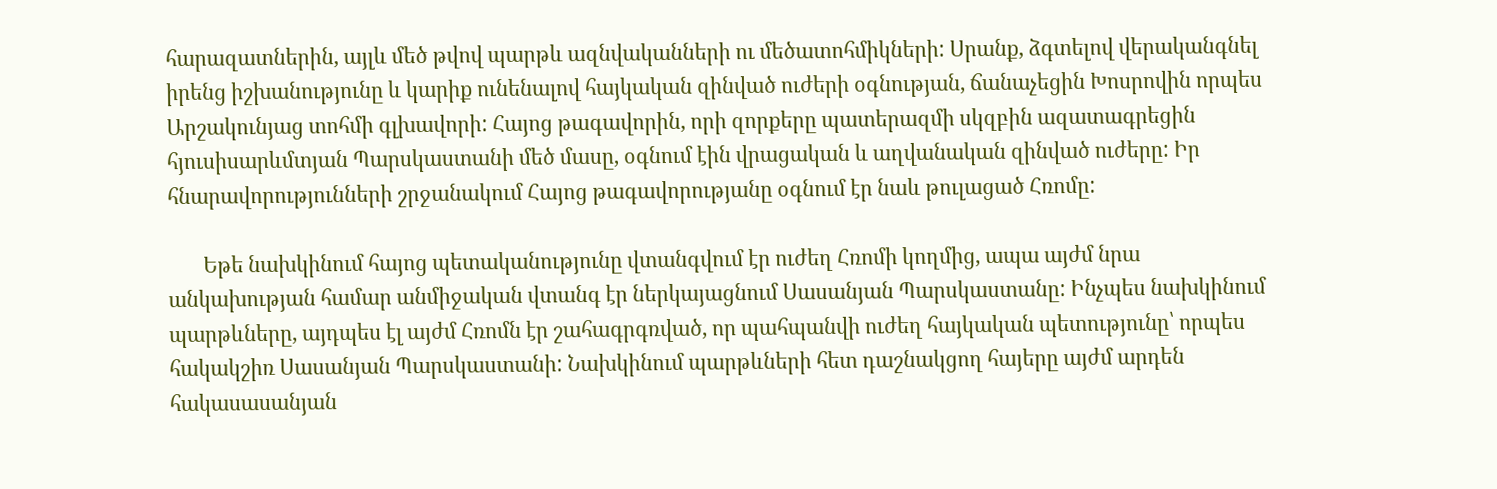հարազատներին, այլև մեծ թվով պարթև ազնվականների ու մեծատոհմիկների: Սրանք, ձգտելով վերականգնել իրենց իշխանությունը և կարիք ունենալով հայկական զինված ուժերի օգնության, ճանաչեցին Խոսրովին որպես Արշակունյաց տոհմի գլխավորի: Հայոց թագավորին, որի զորքերը պատերազմի սկզբին ազատագրեցին հյուսիսարևմտյան Պարսկաստանի մեծ մասը, օգնում էին վրացական և աղվանական զինված ուժերը: Իր հնարավորությունների շրջանակում Հայոց թագավորությանը օգնում էր նաև թուլացած Հռոմը:

       Եթե նախկինում հայոց պետականությունը վտանգվում էր ուժեղ Հռոմի կողմից, ապա այժմ նրա անկախության համար անմիջական վտանգ էր ներկայացնում Սասանյան Պարսկաստանը: Ինչպես նախկինում պարթևները, այդպես էլ այժմ Հռոմն էր շահագրգռված, որ պահպանվի ուժեղ հայկական պետությունը՝ որպես հակակշիռ Սասանյան Պարսկաստանի: Նախկինում պարթևների հետ դաշնակցող հայերը այժմ արդեն հակասասանյան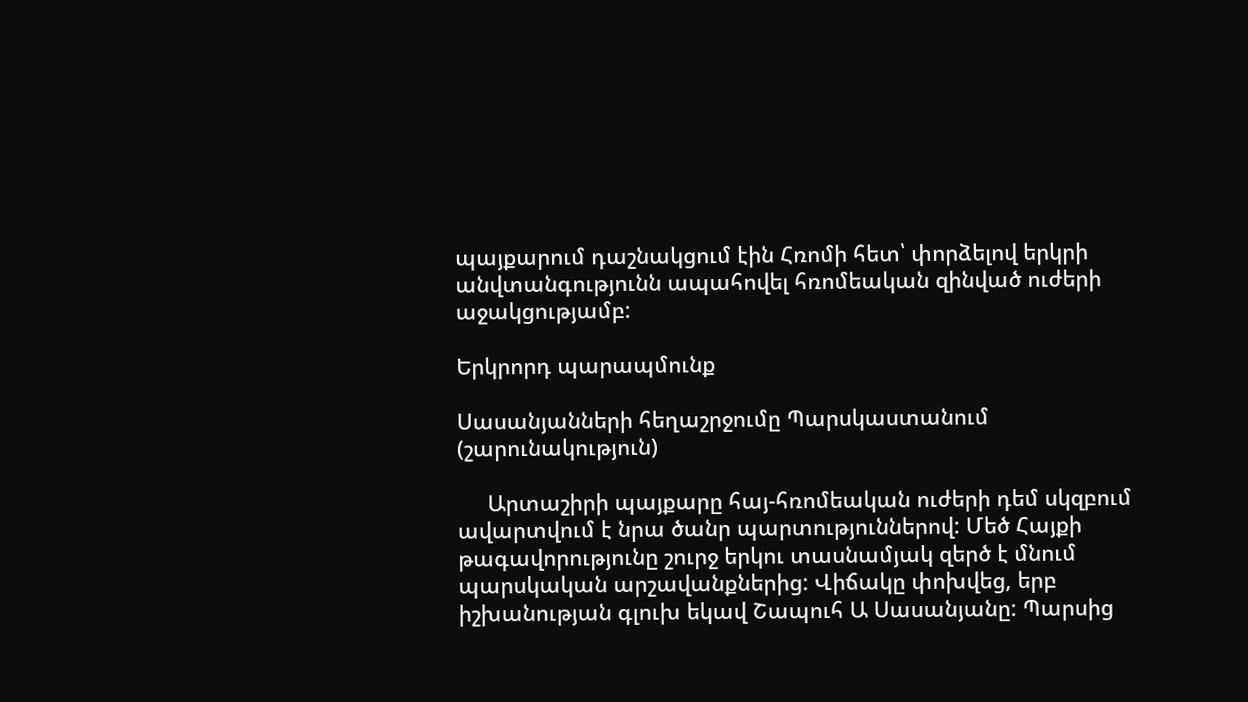պայքարում դաշնակցում էին Հռոմի հետ՝ փորձելով երկրի անվտանգությունն ապահովել հռոմեական զինված ուժերի աջակցությամբ:

Երկրորդ պարապմունք

Սասանյանների հեղաշրջումը Պարսկաստանում  (շարունակություն)

     Արտաշիրի պայքարը հայ-հռոմեական ուժերի դեմ սկզբում ավարտվում է նրա ծանր պարտություններով: Մեծ Հայքի թագավորությունը շուրջ երկու տասնամյակ զերծ է մնում պարսկական արշավանքներից: Վիճակը փոխվեց, երբ իշխանության գլուխ եկավ Շապուհ Ա Սասանյանը: Պարսից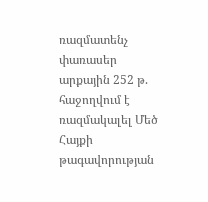ռազմատենչ փառասեր արքային 252 թ. հաջողվում է ռազմակալել Մեծ Հայքի թագավորության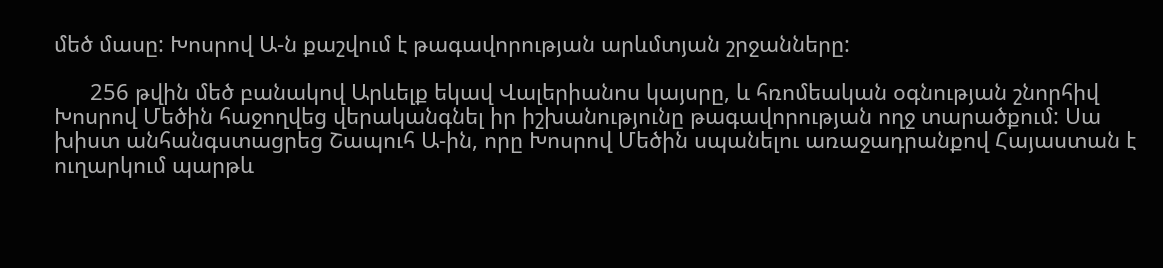մեծ մասը: Խոսրով Ա-ն քաշվում է թագավորության արևմտյան շրջանները:

      256 թվին մեծ բանակով Արևելք եկավ Վալերիանոս կայսրը, և հռոմեական օգնության շնորհիվ Խոսրով Մեծին հաջողվեց վերականգնել իր իշխանությունը թագավորության ողջ տարածքում: Սա խիստ անհանգստացրեց Շապուհ Ա-ին, որը Խոսրով Մեծին սպանելու առաջադրանքով Հայաստան է ուղարկում պարթև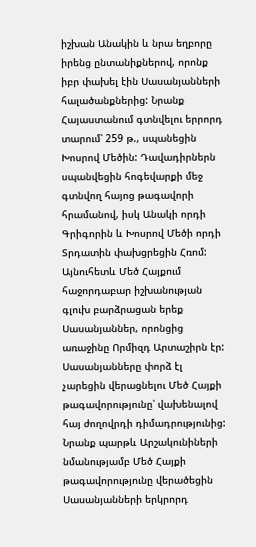իշխան Անակին և նրա եղբորը իրենց ընտանիքներով, որոնք իբր փախել էին Սասանյանների հալածանքներից: Նրանք Հայաստանում գտնվելու երրորդ տարում՝ 259 թ., սպանեցին Խոսրով Մեծին: Դավադիրներն սպանվեցին հոգեվարքի մեջ գտնվող հայոց թագավորի հրամանով, իսկ Անակի որդի Գրիգորին և Խոսրով Մեծի որդի Տրդատին փախցրեցին Հռոմ: Այնուհետև Մեծ Հայքում հաջորդաբար իշխանության գլուխ բարձրացան երեք Սասանյաններ, որոնցից առաջինը Որմիզդ Արտաշիրն էր: Սասանյանները փորձ էլ չարեցին վերացնելու Մեծ Հայքի թագավորությունը՝ վախենալով հայ ժողովրդի դիմադրությունից: Նրանք պարթև Արշակունիների նմանությամբ Մեծ Հայքի թագավորությունը վերածեցին Սասանյանների երկրորդ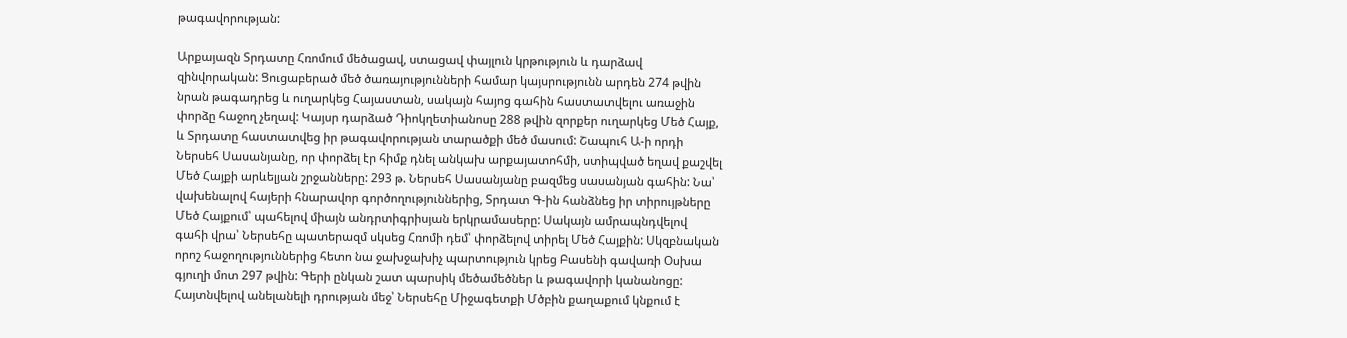թագավորության:

Արքայազն Տրդատը Հռոմում մեծացավ, ստացավ փայլուն կրթություն և դարձավ զինվորական: Ցուցաբերած մեծ ծառայությունների համար կայսրությունն արդեն 274 թվին նրան թագադրեց և ուղարկեց Հայաստան, սակայն հայոց գահին հաստատվելու առաջին փորձը հաջող չեղավ: Կայսր դարձած Դիոկղետիանոսը 288 թվին զորքեր ուղարկեց Մեծ Հայք, և Տրդատը հաստատվեց իր թագավորության տարածքի մեծ մասում: Շապուհ Ա-ի որդի Ներսեհ Սասանյանը, որ փորձել էր հիմք դնել անկախ արքայատոհմի, ստիպված եղավ քաշվել Մեծ Հայքի արևելյան շրջանները: 293 թ. Ներսեհ Սասանյանը բազմեց սասանյան գահին: Նա՝ վախենալով հայերի հնարավոր գործողություններից, Տրդատ Գ-ին հանձնեց իր տիրույթները Մեծ Հայքում՝ պահելով միայն անդրտիգրիսյան երկրամասերը: Սակայն ամրապնդվելով գահի վրա՝ Ներսեհը պատերազմ սկսեց Հռոմի դեմ՝ փորձելով տիրել Մեծ Հայքին: Սկզբնական որոշ հաջողություններից հետո նա ջախջախիչ պարտություն կրեց Բասենի գավառի Օսխա գյուղի մոտ 297 թվին: Գերի ընկան շատ պարսիկ մեծամեծներ և թագավորի կանանոցը: Հայտնվելով անելանելի դրության մեջ՝ Ներսեհը Միջագետքի Մծբին քաղաքում կնքում է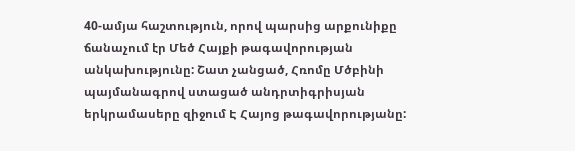40-ամյա հաշտություն, որով պարսից արքունիքը ճանաչում էր Մեծ Հայքի թագավորության անկախությունը: Շատ չանցած, Հռոմը Մծբինի պայմանագրով ստացած անդրտիգրիսյան երկրամասերը զիջում Է Հայոց թագավորությանը: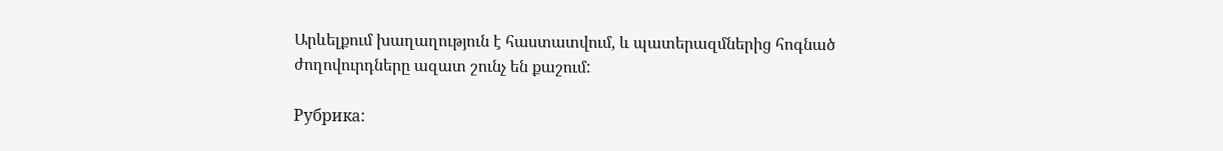Արևելքում խաղաղություն է հաստատվում, և պատերազմներից հոգնած ժողովուրդները ազատ շունչ են քաշում:

Рубрика: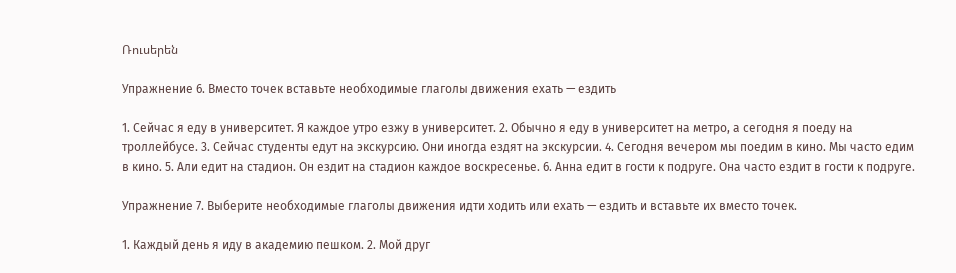Ռուսերեն

Упражнение 6. Вместо точек вставьте необходимые глаголы движения ехать — ездить

1. Сейчас я еду в университет. Я каждое утро езжу в университет. 2. Обычно я еду в университет на метро, а сегодня я поеду на троллейбусе. 3. Сейчас студенты едут на экскурсию. Они иногда ездят на экскурсии. 4. Сегодня вечером мы поедим в кино. Мы часто едим в кино. 5. Али едит на стадион. Он ездит на стадион каждое воскресенье. 6. Анна едит в гости к подруге. Она часто ездит в гости к подруге.

Упражнение 7. Выберите необходимые глаголы движения идти ходить или ехать — ездить и вставьте их вместо точек.

1. Каждый день я иду в академию пешком. 2. Мой друг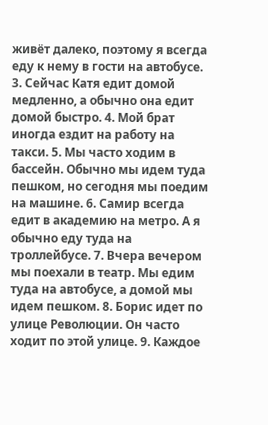живёт далеко, поэтому я всегда еду к нему в гости на автобусе. 3. Сейчас Катя едит домой медленно, а обычно она едит домой быстро. 4. Мой брат иногда ездит на работу на такси. 5. Мы часто ходим в бассейн. Обычно мы идем туда пешком, но сегодня мы поедим на машине. 6. Самир всегда едит в академию на метро. А я обычно еду туда на троллейбусе. 7. Вчера вечером мы поехали в театр. Мы едим туда на автобусе, а домой мы идем пешком. 8. Борис идет по улице Революции. Он часто ходит по этой улице. 9. Каждое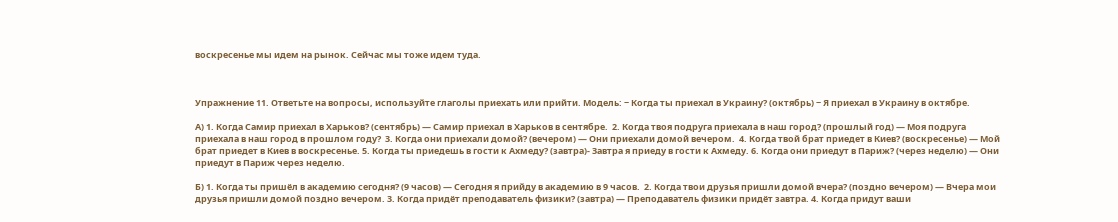воскресенье мы идем на рынок. Сейчас мы тоже идем туда.



Упражнение 11. Ответьте на вопросы, используйте глаголы приехать или прийти. Модель: − Когда ты приехал в Украину? (октябрь) − Я приехал в Украину в октябре.

А) 1. Когда Самир приехал в Харьков? (сентябрь) — Самир приехал в Харьков в сентябре.  2. Когда твоя подруга приехала в наш город? (прошлый год) — Моя подруга приехала в наш город в прошлом году?  3. Когда они приехали домой? (вечером) — Они приехали домой вечером.  4. Когда твой брат приедет в Киев? (воскресенье) — Мой брат приедет в Киев в воскресенье. 5. Когда ты приедешь в гости к Ахмеду? (завтра)- Завтра я приеду в гости к Ахмеду. 6. Когда они приедут в Париж? (через неделю) — Они приедут в Париж через неделю.

Б) 1. Когда ты пришёл в академию сегодня? (9 часов) — Сегодня я прийду в академию в 9 часов.  2. Когда твои друзья пришли домой вчера? (поздно вечером) — Вчера мои друзья пришли домой поздно вечером. 3. Когда придёт преподаватель физики? (завтра) — Преподаватель физики придёт завтра. 4. Когда придут ваши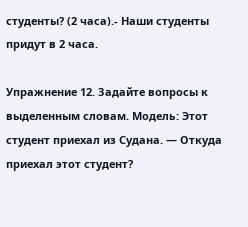студенты? (2 часа).- Наши студенты придут в 2 часа.

Упражнение 12. Задайте вопросы к выделенным словам. Модель: Этот студент приехал из Судана. — Откуда приехал этот студент?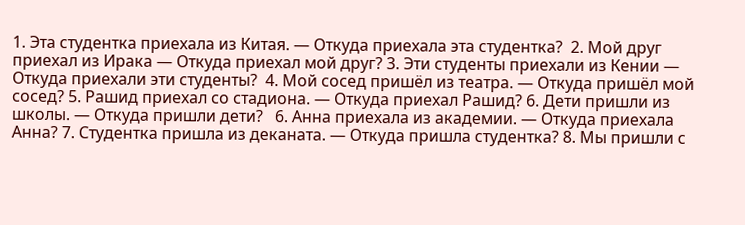1. Эта студентка приехала из Китая. — Откуда приехала эта студентка?  2. Мой друг приехал из Ирака — Откуда приехал мой друг? 3. Эти студенты приехали из Кении — Откуда приехали эти студенты?  4. Мой сосед пришёл из театра. — Откуда пришёл мой сосед? 5. Рашид приехал со стадиона. — Откуда приехал Рашид? 6. Дети пришли из школы. — Откуда пришли дети?   6. Анна приехала из академии. — Откуда приехала Анна? 7. Студентка пришла из деканата. — Откуда пришла студентка? 8. Мы пришли с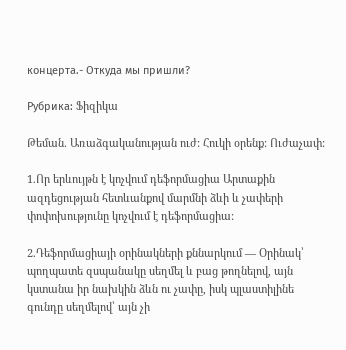концерта.- Откуда мы пришли?

Рубрика: Ֆիզիկա

Թեման. Առաձգականության ուժ: Հուկի օրենք: Ուժաչափ:

1.Որ երևույթն է կոչվում դեֆորմացիա Արտաքին ազդեցության հետևանքով մարմնի ձևի և չափերի փոփոխությունը կոչվում է դեֆորմացիա:

2.Դեֆորմացիայի օրինակների քննարկում — Օրինակ՝ պողպատե զսպանակը սեղմել և բաց թողնելով, այն կստանա իր նախկին ձևն ու չափը, իսկ պլաստիլինե գունդը սեղմելով՝ այն չի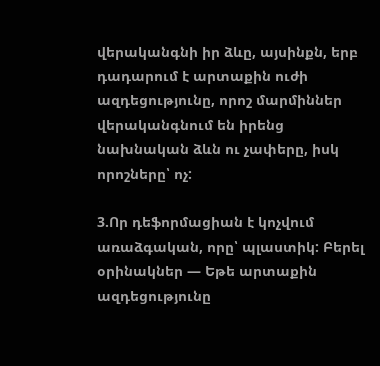վերականգնի իր ձևը, այսինքն, երբ դադարում է արտաքին ուժի ազդեցությունը, որոշ մարմիններ վերականգնում են իրենց նախնական ձևն ու չափերը, իսկ որոշները՝ ոչ:

3.Որ դեֆորմացիան է կոչվում առաձգական, որը՝ պլաստիկ: Բերել օրինակներ — Եթե արտաքին ազդեցությունը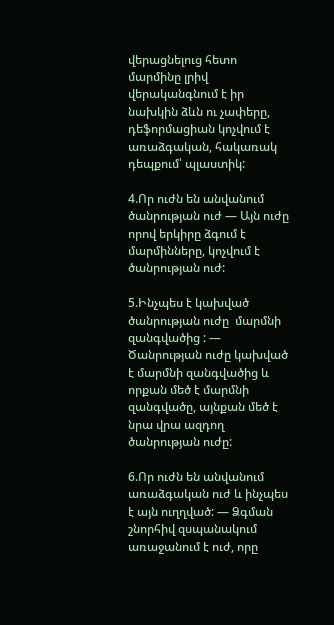վերացնելուց հետո մարմինը լրիվ վերականգնում է իր նախկին ձևն ու չափերը, դեֆորմացիան կոչվում է առաձգական, հակառակ դեպքում՝ պլաստիկ:

4.Որ ուժն են անվանում ծանրության ուժ — Այն ուժը որով երկիրը ձգում է մարմինները, կոչվում է ծանրության ուժ:

5.Ինչպես է կախված ծանրության ուժը  մարմնի զանգվածից : — Ծանրության ուժը կախված է մարմնի զանգվածից և որքան մեծ է մարմնի զանգվածը, այնքան մեծ է նրա վրա ազդող ծանրության ուժը:

6.Որ ուժն են անվանում առաձգական ուժ և ինչպես է այն ուղղված: — Ձգման շնորհիվ զսպանակում առաջանում է ուժ, որը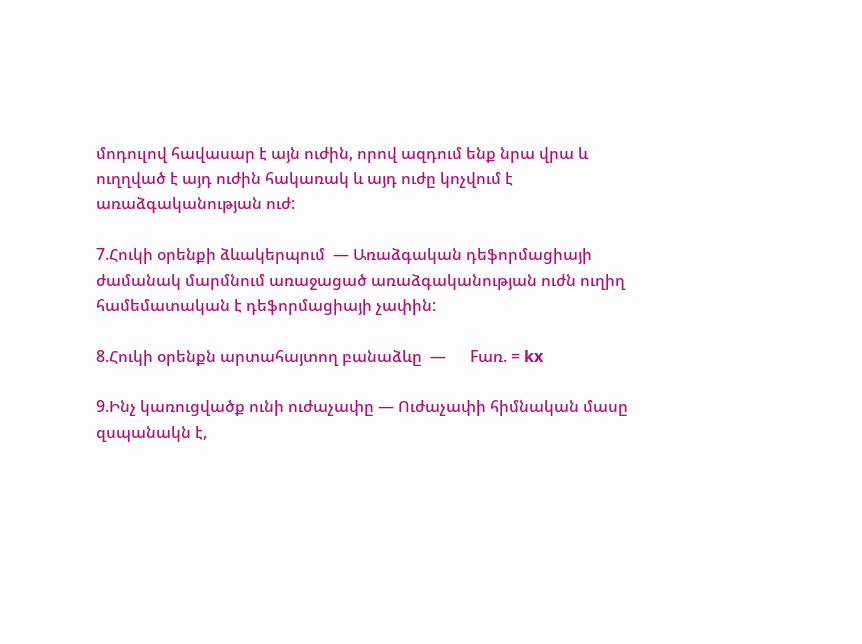մոդուլով հավասար է այն ուժին, որով ազդում ենք նրա վրա և ուղղված է այդ ուժին հակառակ և այդ ուժը կոչվում է առաձգականության ուժ:

7.Հուկի օրենքի ձևակերպում  — Առաձգական դեֆորմացիայի ժամանակ մարմնում առաջացած առաձգականության ուժն ուղիղ համեմատական է դեֆորմացիայի չափին:

8.Հուկի օրենքն արտահայտող բանաձևը  —      Fառ. = kx

9.Ինչ կառուցվածք ունի ուժաչափը — Ուժաչափի հիմնական մասը զսպանակն է,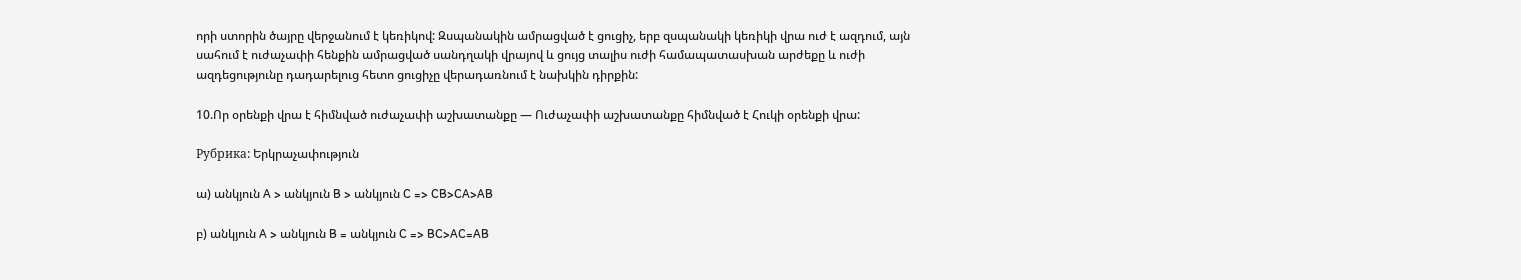որի ստորին ծայրը վերջանում է կեռիկով: Զսպանակին ամրացված է ցուցիչ, երբ զսպանակի կեռիկի վրա ուժ է ազդում, այն սահում է ուժաչափի հենքին ամրացված սանդղակի վրայով և ցույց տալիս ուժի համապատասխան արժեքը և ուժի ազդեցությունը դադարելուց հետո ցուցիչը վերադառնում է նախկին դիրքին:

10.Որ օրենքի վրա է հիմնված ուժաչափի աշխատանքը — Ուժաչափի աշխատանքը հիմնված է Հուկի օրենքի վրա:

Рубрика: Երկրաչափություն

ա) անկյուն A > անկյուն B > անկյուն C => CB>CA>AB

բ) անկյուն A > անկյուն B = անկյուն C => BC>AC=AB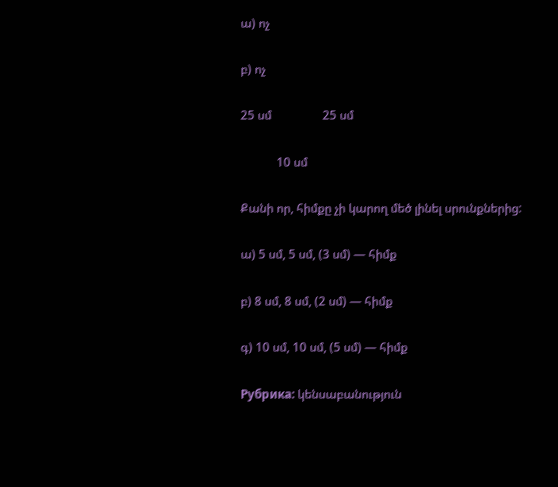ա) ոչ

բ) ոչ

25 սմ                 25 սմ

            10 սմ

Քանի որ, հիմքը չի կարող մեծ լինել սրունքներից:

ա) 5 սմ, 5 սմ, (3 սմ) — հիմք

բ) 8 սմ, 8 սմ, (2 սմ) — հիմք

գ) 10 սմ, 10 սմ, (5 սմ) — հիմք

Рубрика: կենսաբանություն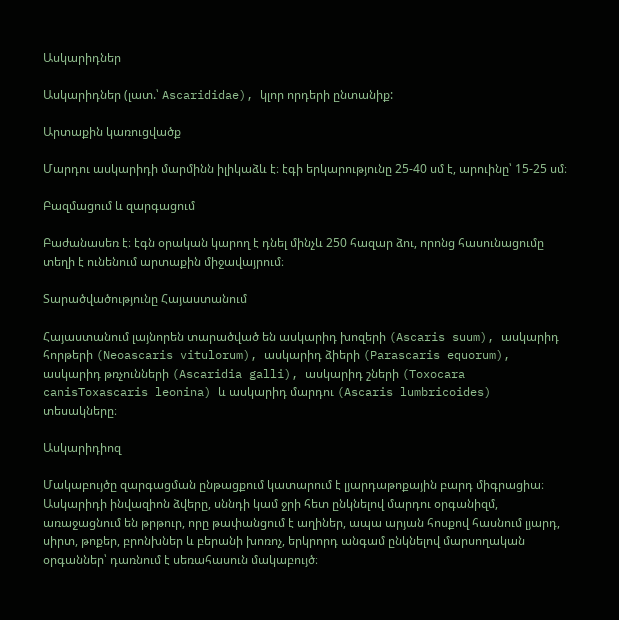Ասկարիդներ

Ասկարիդներ (լատ.՝ Ascarididae), կլոր որդերի ընտանիք:

Արտաքին կառուցվածք

Մարդու ասկարիդի մարմինն իլիկաձև է։ էգի երկարությունը 25-40 սմ է, արուինը՝ 15-25 սմ։

Բազմացում և զարգացում

Բաժանասեռ է։ էգն օրական կարող է դնել մինչև 250 հազար ձու, որոնց հասունացումը տեղի է ունենում արտաքին միջավայրում։

Տարածվածությունը Հայաստանում

Հայաստանում լայնորեն տարածված են ասկարիդ խոզերի (Ascaris suum), ասկարիդ հորթերի (Neoascaris vitulorum), ասկարիդ ձիերի (Parascaris equorum), ասկարիդ թռչունների (Ascaridia galli), ասկարիդ շների (Toxocara canisToxascaris leonina) և ասկարիդ մարդու (Ascaris lumbricoides) տեսակները։

Ասկարիդիոզ

Մակաբույծը զարգացման ընթացքում կատարում է լյարդաթոքային բարդ միգրացիա։ Ասկարիդի ինվազիոն ձվերը, սննդի կամ ջրի հետ ընկնելով մարդու օրգանիզմ, առաջացնում են թրթուր, որը թափանցում է աղիներ, ապա արյան հոսքով հասնում լյարդ, սիրտ, թոքեր, բրոնխներ և բերանի խոռոչ, երկրորդ անգամ ընկնելով մարսողական օրգաններ՝ դառնում է սեռահասուն մակաբույծ։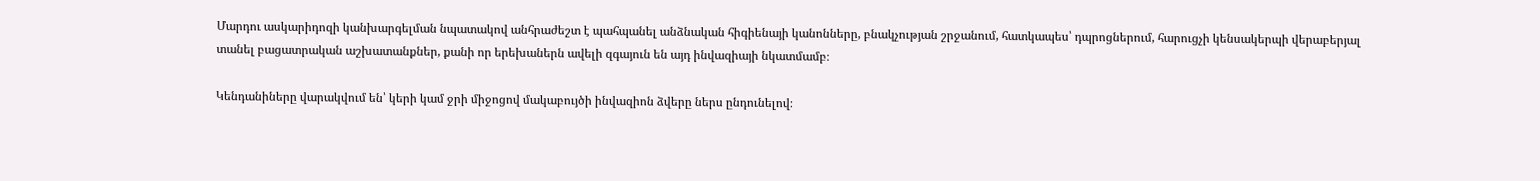Մարդու ասկարիդոզի կանխարգելման նպատակով անհրաժեշտ է պահպանել անձնական հիգիենայի կանոնները, բնակչության շրջանում, հատկապես՝ դպրոցներում, հարուցչի կենսակերպի վերաբերյալ տանել բացատրական աշխատանքներ, քանի որ երեխաներն ավելի զգայուն են այդ ինվազիայի նկատմամբ։

Կենդանիները վարակվում են՝ կերի կամ ջրի միջոցով մակաբույծի ինվազիոն ձվերը ներս ընդունելով։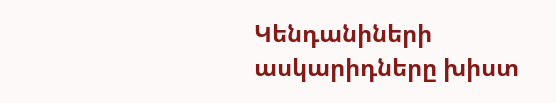Կենդանիների ասկարիդները խիստ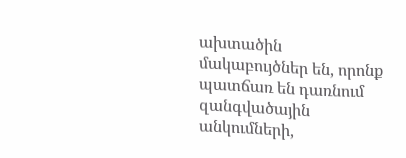ախտածին մակաբույծներ են, որոնք պատճառ են դառնում զանգվածային անկումների,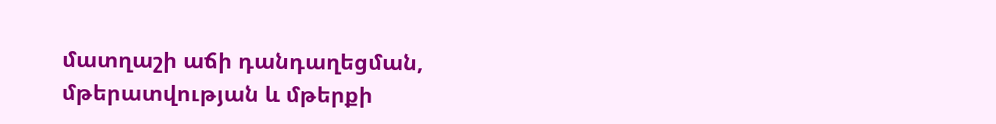մատղաշի աճի դանդաղեցման, մթերատվության և մթերքի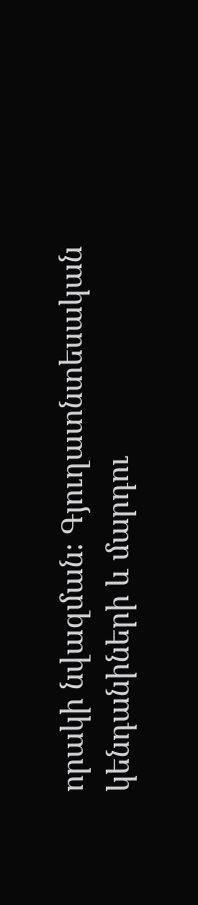որակի նվազման։ Գյուղատնտեսական կենդանիների և մարդու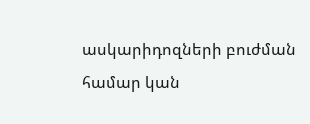ասկարիդոզների բուժման համար կան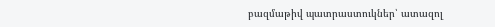բազմաթիվ պատրաստուկներ՝ ատազոլ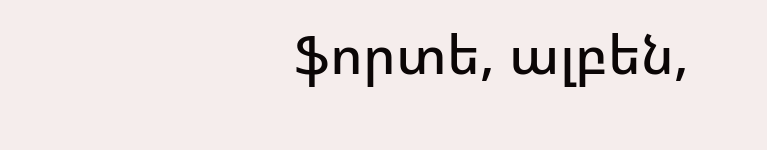ֆորտե, ալբեն,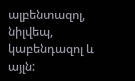ալբենտազոլ, նիլվեպ, կաբենդազոլ և այլն: